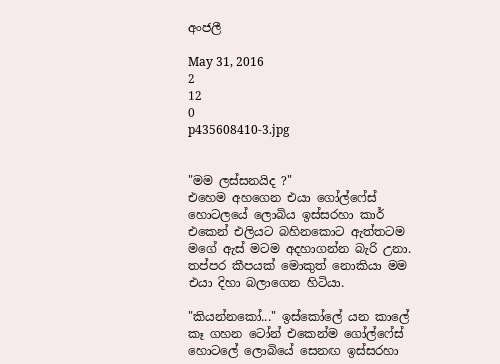අංජලී

May 31, 2016
2
12
0
p435608410-3.jpg


"මම ලස්සනයිද ?"
එහෙම අහගෙන එයා ගෝල්ෆේස් හොටලයේ ලොබිය ඉස්සරහා කාර් එකෙන් එලියට බහිනකොට ඇත්තටම මගේ ඇස් මටම අදහාගන්න බැරි උනා. තප්පර කීපයක් මොකුත් නොකියා මම එයා දිහා බලාගෙන හිටියා.

"කියන්නකෝ..." ඉස්කෝලේ යන කාලේ කෑ ගහන ටෝන් එකෙන්ම ගෝල්ෆේස් හොටලේ ලොබියේ සෙනඟ ඉස්සරහා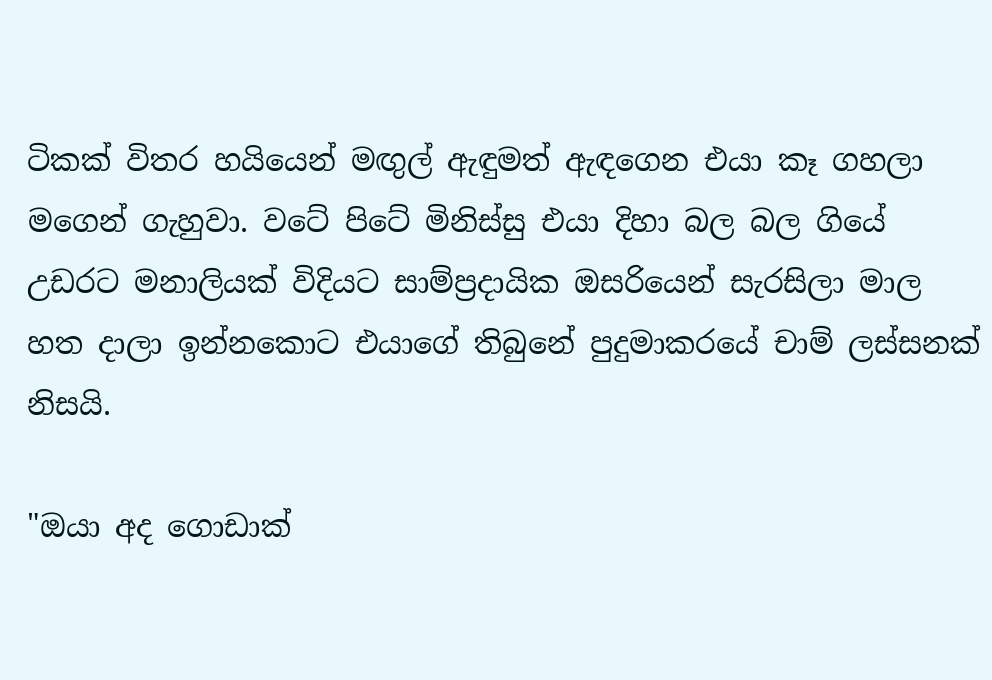ටිකක් විතර හයියෙන් මඟුල් ඇඳුමත් ඇඳගෙන එයා කෑ ගහලා මගෙන් ගැහුවා. වටේ පිටේ මිනිස්සු එයා දිහා බල බල ගියේ උඩරට මනාලියක් විදියට සාම්ප්‍රදායික ඔසරියෙන් සැරසිලා මාල හත දාලා ඉන්නකොට එයාගේ තිබුනේ පුදුමාකරයේ චාම් ලස්සනක් නිසයි.

"ඔයා අද ගොඩාක්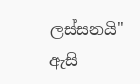ලස්සනයි" ඇසි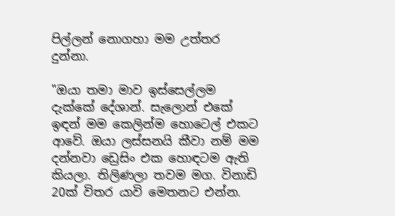පිල්ලන් නොගහා මම උත්තර දුන්නා.

"ඔයා තමා මාව ඉස්සෙල්ලම දැක්කේ දේශාන්. සැලොන් එකේ ඉඳන් මම කෙලින්ම හොටෙල් එකට ආවේ. ඔයා ලස්සනයි කීවා නම් මම දන්නවා ඩ්‍රෙසිං එක හොඳටම ඇති කියලා. තිලිණලා තවම මග. විනාඩි 20ක් විතර යාවි මෙතනට එන්න.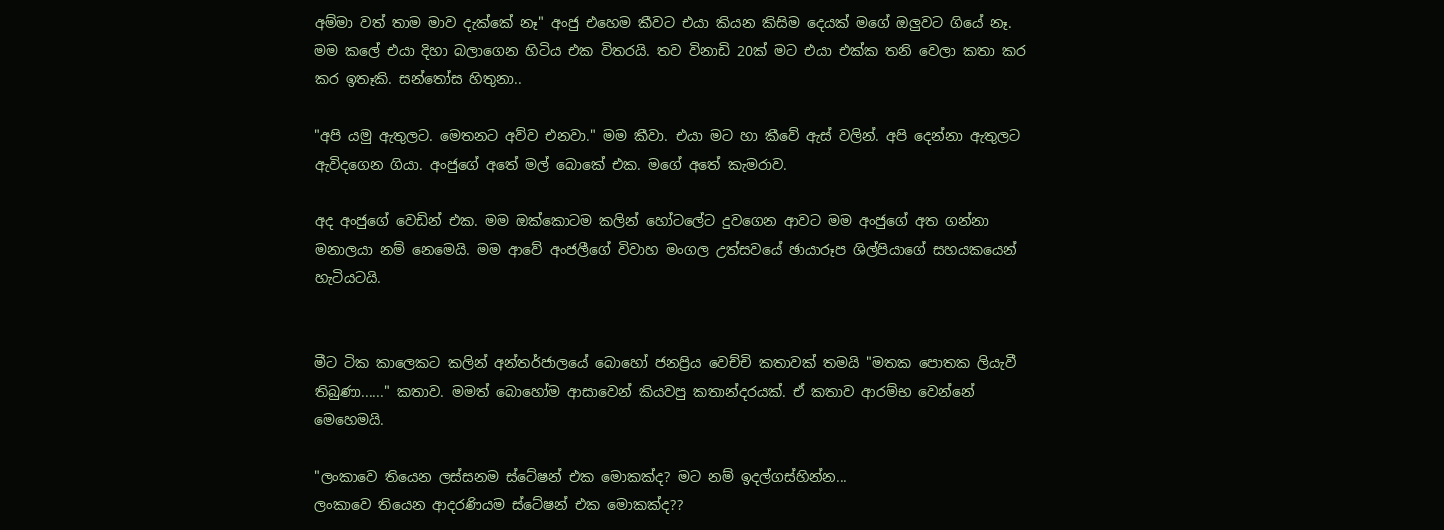අම්මා වත් තාම මාව දැක්කේ නෑ" අංජු එහෙම කීවට එයා කියන කිසිම දෙයක් මගේ ඔලුවට ගියේ නෑ. මම කලේ එයා දිහා බලාගෙන හිටිය එක විතරයි. තව විනාඩි 20ක් මට එයා එක්ක තනි වෙලා කතා කර කර ඉතෑකි. සන්තෝස හිතුනා..

"අපි යමු ඇතුලට. මෙතනට අව්ව එනවා." මම කීවා. එයා මට හා කීවේ ඇස් වලින්. අපි දෙන්නා ඇතුලට ඇවිදගෙන ගියා. අංජුගේ අතේ මල් බොකේ එක. මගේ අතේ කැමරාව.

අද අංජුගේ වෙඩින් එක. මම ඔක්කොටම කලින් හෝටලේට දුවගෙන ආවට මම අංජුගේ අත ගන්නා මනාලයා නම් නෙමෙයි. මම ආවේ අංජලීගේ විවාහ මංගල උත්සවයේ ඡායාරූප ශිල්පියාගේ සහයකයෙන් හැටියටයි.


මීට ටික කාලෙකට කලින් අන්තර්ජාලයේ බොහෝ ජනප්‍රිය වෙච්චි කතාවක් තමයි "මතක පොතක ලියැවී තිබුණා......" කතාව. මමත් බොහෝම ආසාවෙන් කියවපු කතාන්දරයක්. ඒ කතාව ආරම්භ වෙන්නේ මෙහෙමයි.

"ලංකාවෙ තියෙන ලස්සනම ස්ටේෂන් එක මොකක්ද? මට නම් ඉදල්ගස්හින්න...
ලංකාවෙ තියෙන ආදරණියම ස්ටේෂන් එක මොකක්ද??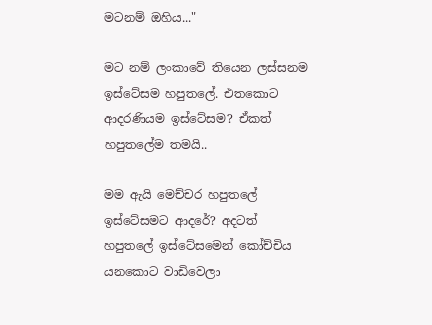මටනම් ඔහිය..."

මට නම් ලංකාවේ තියෙන ලස්සනම ඉස්ටේසම හපුතලේ. එතකොට ආදරණියම ඉස්ටේසම? ඒකත් හපුතලේම තමයි..

මම ඇයි මෙච්චර හපුතලේ ඉස්ටේසමට ආදරේ? අදටත් හපුතලේ ඉස්ටේසමෙන් කෝච්චිය යනකොට වාඩිවෙලා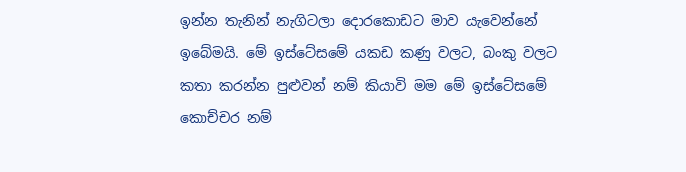ඉන්න තැනින් නැගිටලා දොරකොඩට මාව යැවෙන්නේ ඉබේමයි. මේ ඉස්ටේසමේ යකඩ කණු වලට, බංකු වලට කතා කරන්න පුළුවන් නම් කියාවි මම මේ ඉස්ටේසමේ කොච්චර නම්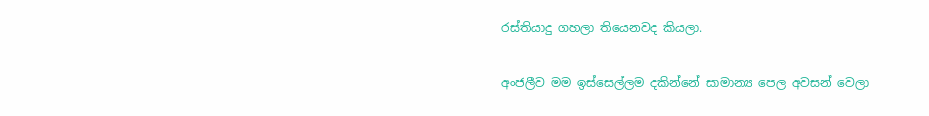රස්තියාදු ගහලා තියෙනවද කියලා.

අංජලීව මම ඉස්සෙල්ලම දකින්නේ සාමාන්‍ය පෙල අවසන් වෙලා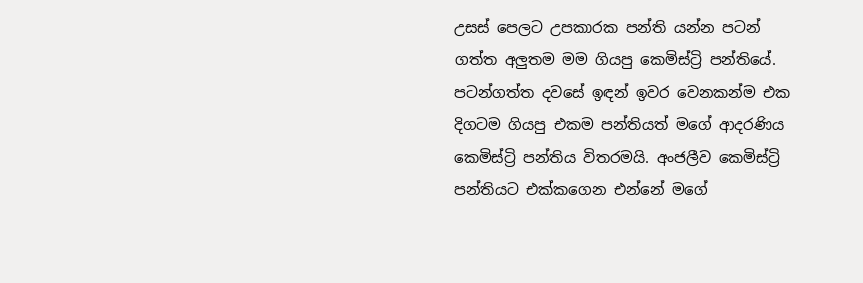උසස් පෙලට උපකාරක පන්ති යන්න පටන් ගත්ත අලුතම මම ගියපු කෙමිස්ට්‍රි පන්තියේ. පටන්ගත්ත දවසේ ඉඳන් ඉවර වෙනකන්ම එක දිගටම ගියපු එකම පන්තියත් මගේ ආදරණිය කෙමිස්ට්‍රි පන්තිය විතරමයි. අංජලීව කෙමිස්ට්‍රි පන්තියට එක්කගෙන එන්නේ මගේ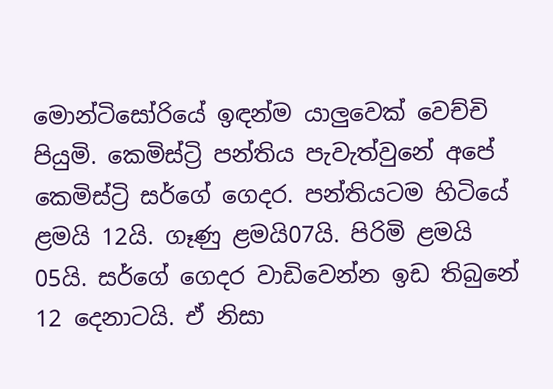මොන්ටිසෝරියේ ඉඳන්ම යාලුවෙක් වෙච්චි පියුමි. කෙමිස්ට්‍රි පන්තිය පැවැත්වුනේ අපේ කෙමිස්ට්‍රි සර්ගේ ගෙදර. පන්තියටම හිටියේ ළමයි 12යි. ගෑණු ළමයි07යි. පිරිමි ළමයි 05යි. සර්ගේ ගෙදර වාඩිවෙන්න ඉඩ තිබුනේ 12 දෙනාටයි. ඒ නිසා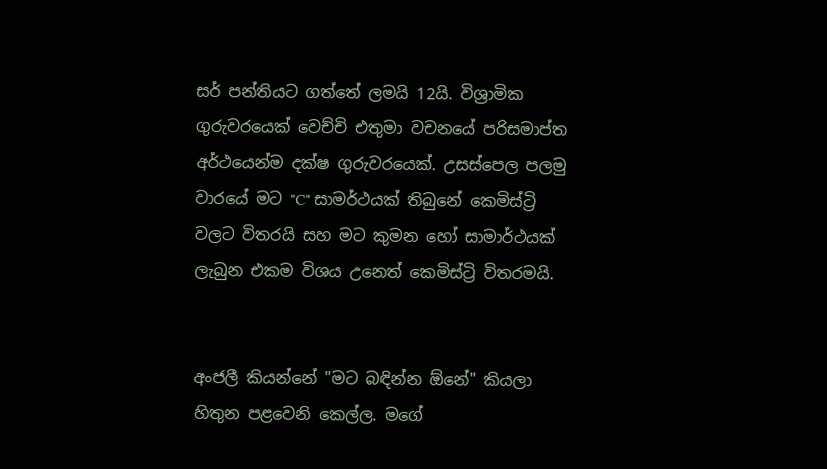සර් පන්තියට ගත්තේ ලමයි 12යි. විශ්‍රාමික ගුරුවරයෙක් වෙච්චි එතුමා වචනයේ පරිසමාප්ත අර්ථයෙන්ම දක්ෂ ගුරුවරයෙක්. උසස්පෙල පලමු වාරයේ මට "C" සාමර්ථයක් තිබුනේ කෙමිස්ට්‍රි වලට විතරයි සහ මට කුමන හෝ සාමාර්ථයක් ලැබුන එකම විශය උනෙත් කෙමිස්ට්‍රි විතරමයි.


අංජලී කියන්නේ "මට බඳින්න ඕනේ" කියලා හිතුන පළවෙනි කෙල්ල. මගේ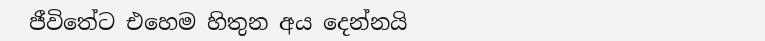ජීවිතේට එහෙම හිතුන අය දෙන්නයි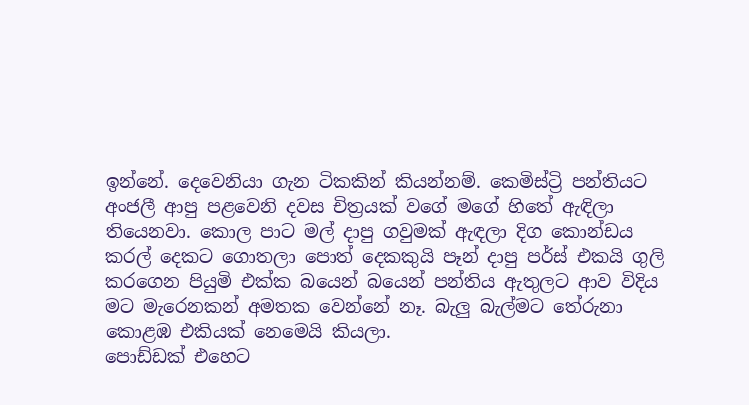ඉන්නේ. දෙවෙනියා ගැන ටිකකින් කියන්නම්. කෙමිස්ට්‍රි පන්තියට අංජලී ආපු පළවෙනි දවස චිත්‍රයක් වගේ මගේ හිතේ ඇඳිලා තියෙනවා. කොල පාට මල් දාපු ගවුමක් ඇඳලා දිග කොන්ඩය කරල් දෙකට ගොතලා පොත් දෙකකුයි පෑන් දාපු පර්ස් එකයි ගුලි කරගෙන පියුමි එක්ක බයෙන් බයෙන් පන්තිය ඇතුලට ආව විදිය මට මැරෙනකන් අමතක වෙන්නේ නෑ. බැලු බැල්මට තේරුනා කොළඹ එකියක් නෙමෙයි කියලා.
පොඩ්ඩක් එහෙට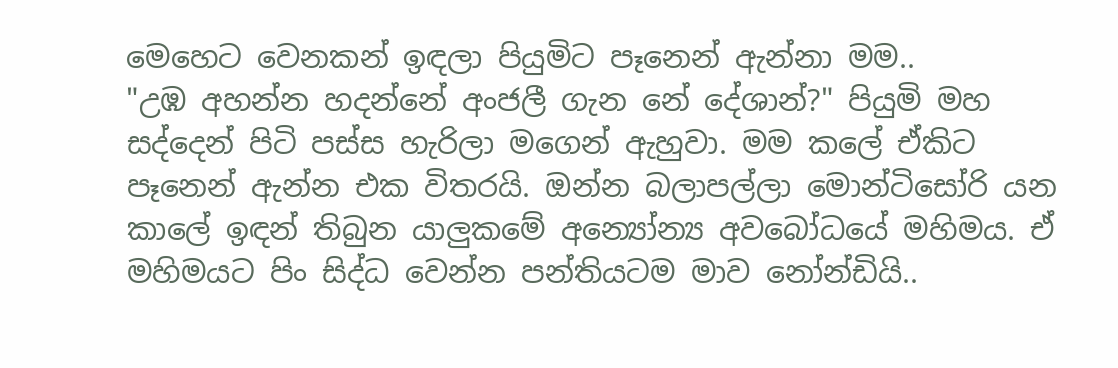මෙහෙට වෙනකන් ඉඳලා පියුමිට පෑනෙන් ඇන්නා මම..
"උඹ අහන්න හදන්නේ අංජලී ගැන නේ දේශාන්?" පියුමි මහ සද්දෙන් පිටි පස්ස හැරිලා මගෙන් ඇහුවා. මම කලේ ඒකිට පෑනෙන් ඇන්න එක විතරයි. ඔන්න බලාපල්ලා මොන්ටිසෝරි යන කාලේ ඉඳන් තිබුන යාලුකමේ අන්‍යෝන්‍ය අවබෝධයේ මහිමය. ඒ මහිමයට පිං සිද්ධ වෙන්න පන්තියටම මාව නෝන්ඩියි..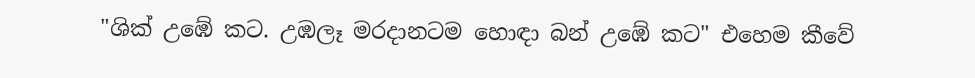"ශික් උඹේ කට. උඹලෑ මරදානටම හොඳා බන් උඹේ කට" එහෙම කීවේ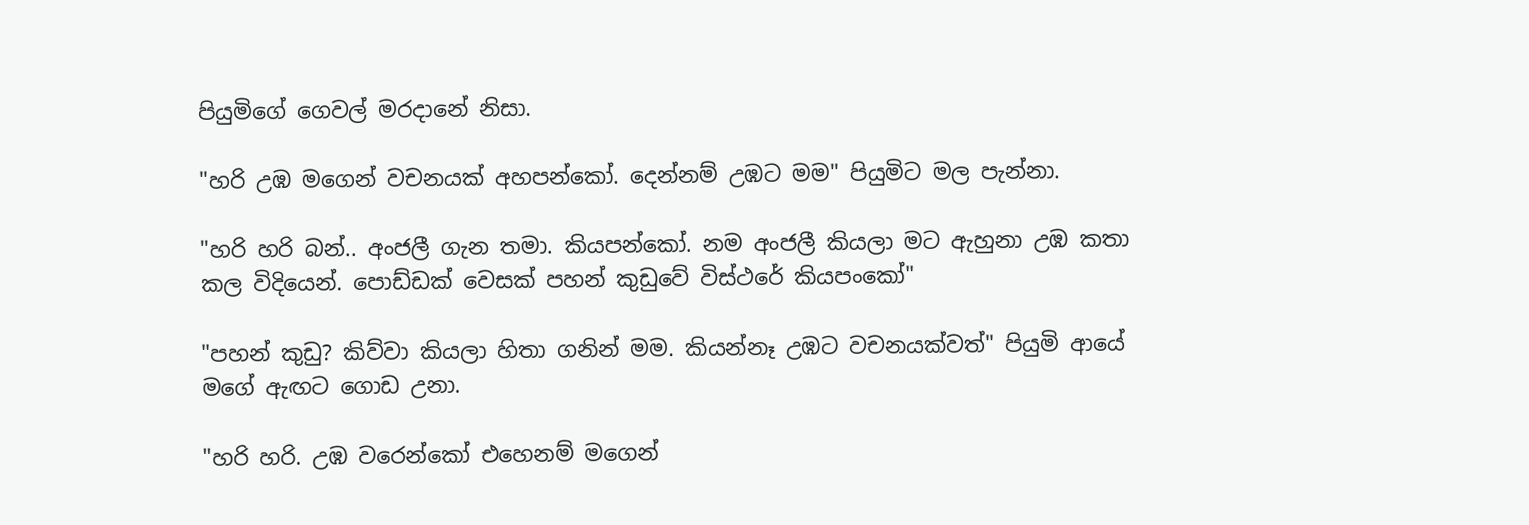පියුමිගේ ගෙවල් මරදානේ නිසා.

"හරි උඹ මගෙන් වචනයක් අහපන්කෝ. දෙන්නම් උඹට මම" පියුමිට මල පැන්නා.

"හරි හරි බන්.. අංජලී ගැන තමා. කියපන්කෝ. නම අංජලී කියලා මට ඇහුනා උඹ කතා කල විදියෙන්. පොඩ්ඩක් වෙසක් පහන් කුඩුවේ විස්ථරේ කියපංකෝ"

"පහන් කුඩු? කිව්වා කියලා හිතා ගනින් මම. කියන්නෑ උඹට වචනයක්වත්" පියුමි ආයේ මගේ ඇඟට ගොඩ උනා.

"හරි හරි. උඹ වරෙන්කෝ එහෙනම් මගෙන්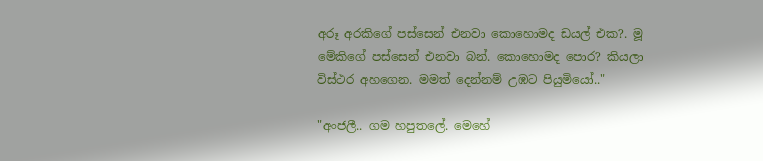අරූ අරකිගේ පස්සෙන් එනවා කොහොමද ඩයල් එක?. මූ මේකිගේ පස්සෙන් එනවා බන්. කොහොමද පොර? කියලා විස්ථර අහගෙන. මමත් දෙන්නම් උඹට පියුමියෝ.."

"අංජලී.. ගම හපුතලේ. මෙහේ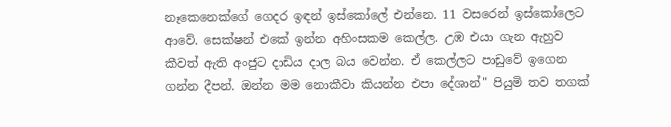නෑකෙනෙක්ගේ ගෙදර ඉඳන් ඉස්කෝලේ එන්නෙ. 11 වසරෙන් ඉස්කෝලෙට ආවේ. සෙක්ෂන් එකේ ඉන්න අහිංසකම කෙල්ල. උඹ එයා ගැන ඇහුව කීවත් ඇති අංජුට දාඩිය දාල බය වෙන්න. ඒ කෙල්ලට පාඩුවේ ඉගෙන ගන්න දීපන්. ඔන්න මම නොකීවා කියන්න එපා දේශාන්" පියුමි තව තගක්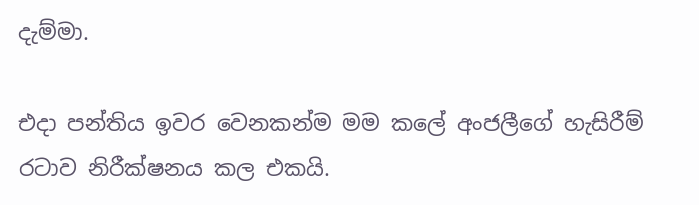දැම්මා.

එදා පන්තිය ඉවර වෙනකන්ම මම කලේ අංජලීගේ හැසිරීම් රටාව නිරීක්ෂනය කල එකයි.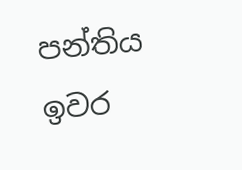පන්තිය ඉවර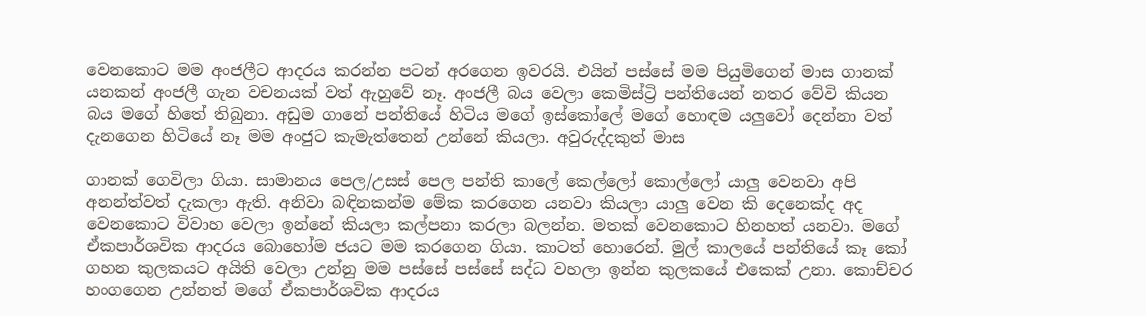වෙනකොට මම අංජලීට ආදරය කරන්න පටන් අරගෙන ඉවරයි. එයින් පස්සේ මම පියුමිගෙන් මාස ගානක් යනකන් අංජලී ගැන වචනයක් වත් ඇහුවේ නෑ. අංජලී බය වෙලා කෙමිස්ට්‍රි පන්තියෙන් නතර වේවි කියන බය මගේ හිතේ තිබුනා. අඩුම ගානේ පන්තියේ හිටිය මගේ ඉස්කෝලේ මගේ හොඳම යලුවෝ දෙන්නා වත් දැනගෙන හිටියේ නෑ මම අංජුට කැමැත්තෙන් උන්නේ කියලා. අවුරුද්දකුත් මාස

ගානක් ගෙවිලා ගියා. සාමානය පෙල/උසස් පෙල පන්ති කාලේ කෙල්ලෝ කොල්ලෝ යාලු වෙනවා අපි අනන්ත්වත් දැකලා ඇති. අනිවා බඳිනකන්ම මේක කරගෙන යනවා කියලා යාලු වෙන කි දෙනෙක්ද අද වෙනකොට විවාහ වෙලා ඉන්නේ කියලා කල්පනා කරලා බලන්න. මතක් වෙනකොට හිනහත් යනවා. මගේ ඒකපාර්ශවික ආදරය බොහෝම ජයට මම කරගෙන ගියා. කාටත් හොරෙන්. මුල් කාලයේ පන්තියේ කෑ කෝ ගහන කුලකයට අයිති වෙලා උන්නු මම පස්සේ පස්සේ සද්ධ වහලා ඉන්න කුලකයේ එකෙක් උනා. කොච්චර හංගගෙන උන්නත් මගේ ඒකපාර්ශවික ආදරය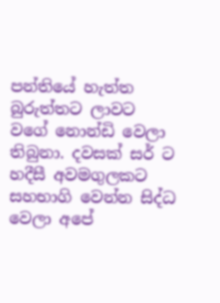පන්තියේ හැත්ත බුරුත්තට ලාවට වගේ නොන්ඩි වෙලා තිබුනා. දවසක් සර් ට හදීසී අවමගුලකට සහභාගි වෙන්න සිද්ධ වෙලා අපේ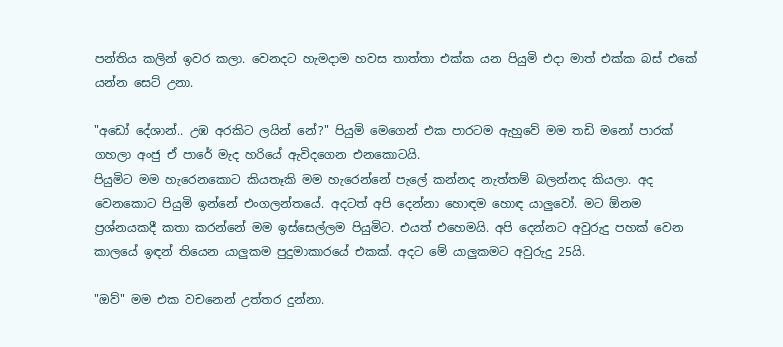පන්තිය කලින් ඉවර කලා. වෙනදට හැමදාම හවස තාත්තා එක්ක යන පියුමි එදා මාත් එක්ක බස් එකේ යන්න සෙට් උනා.

"අඩෝ දේශාන්.. උඹ අරකිට ලයින් නේ?" පියුමි මෙගෙන් එක පාරටම ඇහුවේ මම තඩි මනෝ පාරක් ගහලා අංජු ඒ පාරේ මැද හරියේ ඇවිදගෙන එනකොටයි.
පියුමිට මම හැරෙනකොට කියතෑකි මම හැරෙන්නේ පැලේ කන්නද නැත්තම් බලන්නද කියලා. අද වෙනකොට පියුමි ඉන්නේ එංගලන්තයේ. අදටත් අපි දෙන්නා හොඳම හොඳ යාලුවෝ. මට ඕනම ප්‍රශ්නයකදී කතා කරන්නේ මම ඉස්සෙල්ලම පියුමිට. එයත් එහෙමයි. අපි දෙන්නට අවුරුදු පහක් වෙන කාලයේ ඉඳන් තියෙන යාලුකම පුදුමාකාරයේ එකක්. අදට මේ යාලුකමට අවුරුදු 25යි.

"ඔව්" මම එක වචනෙන් උත්තර දුන්නා.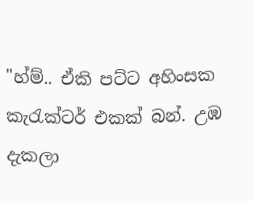"හ්ම්.. ඒකි පට්ට අහිංසක කැරැක්ටර් එකක් බන්. උඹ දැකලා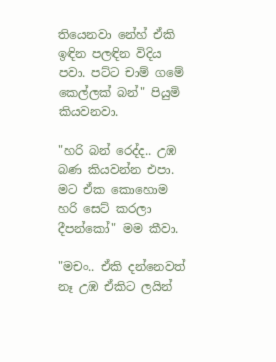තියෙනවා නේහ් ඒකි ඉඳින පලඳින විදිය පවා. පට්ට චාම් ගමේ කෙල්ලක් බන්" පියුමි කියවනවා.

"හරි බන් රෙද්ද.. උඹ බණ කියවන්න එපා. මට ඒක කොහොම හරි සෙට් කරලා දීපන්කෝ" මම කීවා.

"මචං.. ඒකි දන්නෙවත් නෑ උඹ ඒකිට ලයින්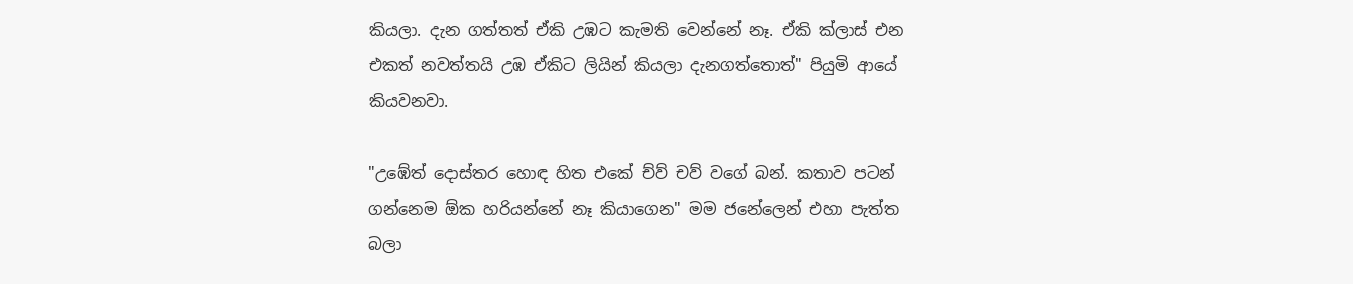කියලා. දැන ගත්තත් ඒකි උඹට කැමති වෙන්නේ නෑ. ඒකි ක්ලාස් එන එකත් නවත්තයි උඹ ඒකිට ලියින් කියලා දැනගත්තොත්" පියුමි ආයේ කියවනවා.

"උඹේත් දොස්තර හොඳ හිත එකේ ච්ව් චව් වගේ බන්. කතාව පටන් ගන්නෙම ඕක හරියන්නේ නෑ කියාගෙන" මම ජනේලෙන් එහා පැත්ත බලා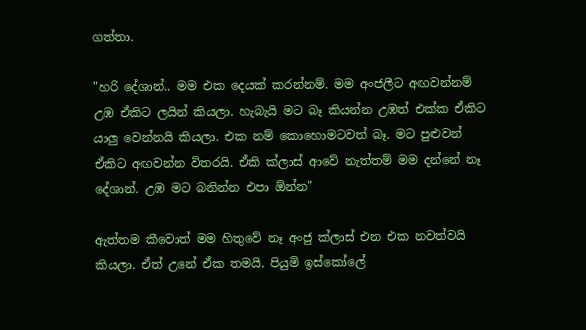ගත්තා.

"හරි දේශාන්.. මම එක දෙයක් කරන්නම්. මම අංජලීට අඟවන්නම් උඹ ඒකිට ලයින් කියලා. හැබැයි මට බෑ කියන්න උඹත් එක්ක ඒකිට යාලු වෙන්නයි කියලා. එක නම් කොහොමටවත් බෑ. මට පුළුවන් ඒකිට අඟවන්න විතරයි. ඒකි ක්ලාස් ආවේ නැත්තම් මම දන්නේ නෑ දේශාන්. උඹ මට බනින්න එපා ඕන්න"

ඇත්තම කීවොත් මම හිතුවේ නෑ අංජු ක්ලාස් එන එක නවත්වයි කියලා. ඒත් උනේ ඒක තමයි. පියුමි ඉස්කෝලේ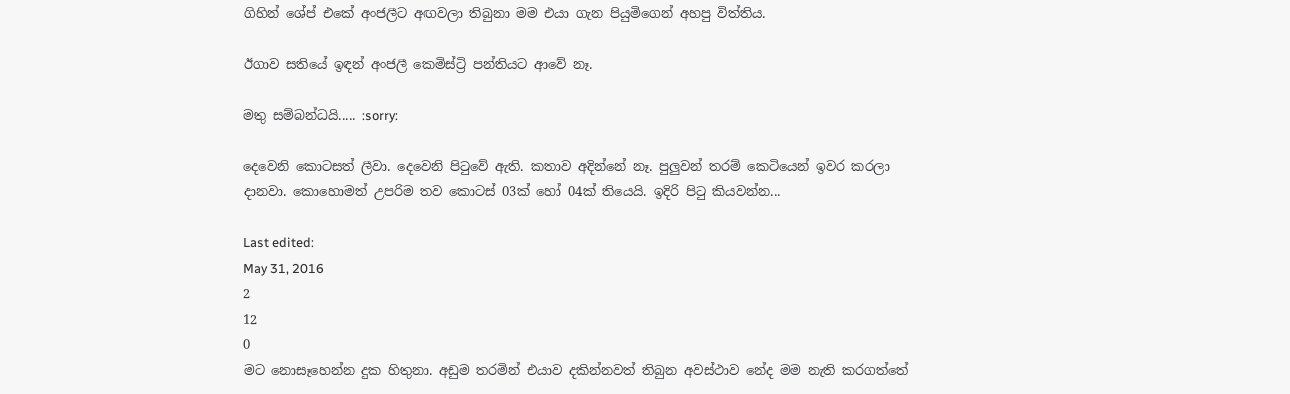ගිහින් ශේප් එකේ අංජලීට අඟවලා තිබුනා මම එයා ගැන පියුමිගෙන් අහපු විත්තිය.

ඊගාව සතියේ ඉඳන් අංජලී කෙමිස්ට්‍රි පන්තියට ආවේ නෑ.

මතු සම්බන්ධයි..... :sorry:

දෙවෙනි කොටසත් ලීවා. දෙවෙනි පිටුවේ ඇති. කතාව අදින්නේ නෑ. පුලුවන් තරම් කෙටියෙන් ඉවර කරලා දානවා. කොහොමත් උපරිම තව කොටස් 03ක් හෝ 04ක් තියෙයි. ඉදිරි පිටු කියවන්න...

Last edited:
May 31, 2016
2
12
0
මට නොසෑහෙන්න දුක හිතුනා. අඩුම තරමින් එයාව දකින්නවත් තිබුන අවස්ථාව නේද මම නැති කරගත්තේ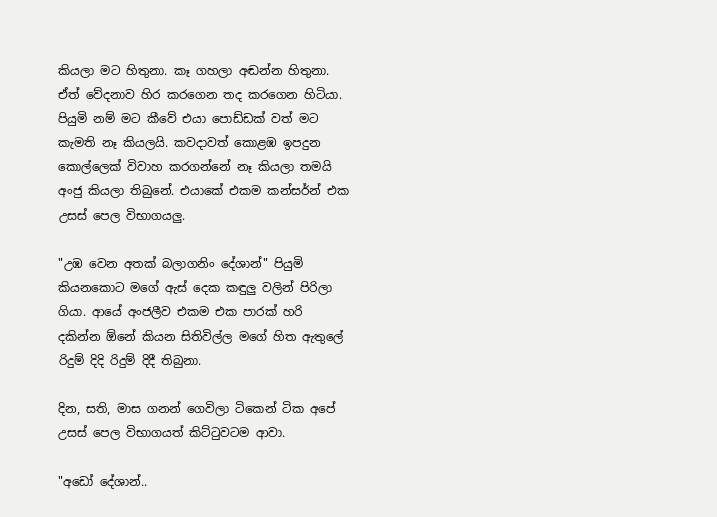කියලා මට හිතුනා. කෑ ගහලා අඬන්න හිතුනා. ඒත් වේදනාව හිර කරගෙන තද කරගෙන හිටියා. පියුමි නම් මට කීවේ එයා පොඩ්ඩක් වත් මට කැමති නෑ කියලයි. කවදාවත් කොළඹ ඉපදුන කොල්ලෙක් විවාහ කරගන්නේ නෑ කියලා තමයි අංජු කියලා තිබුනේ. එයාකේ එකම කන්සර්න් එක උසස් පෙල විභාගයලු.

"උඹ වෙන අතක් බලාගනිං දේශාන්" පියුමි කියනකොට මගේ ඇස් දෙක කඳුලු වලින් පිරිලා ගියා. ආයේ අංජලීව එකම එක පාරක් හරි දකින්න ඕනේ කියන සිතිවිල්ල මගේ හිත ඇතුලේ රිදුම් දිදි රිදුම් දිදී තිබුනා.

දින, සති, මාස ගනන් ගෙවිලා ටිකෙන් ටික අපේ උසස් පෙල විභාගයත් කිට්ටුවටම ආවා.

"අඩෝ දේශාන්..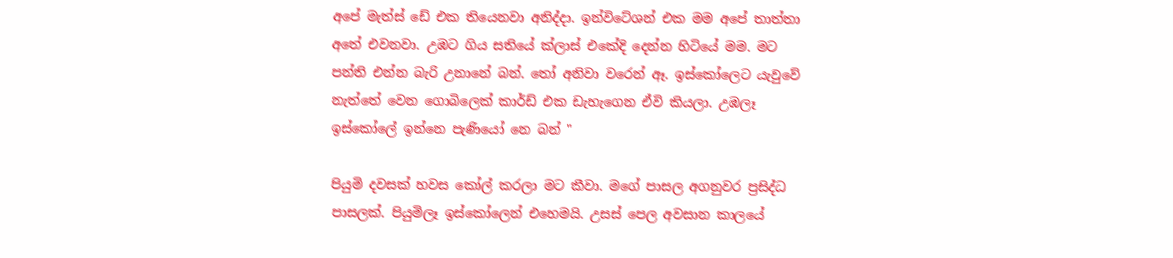අපේ මැත්ස් ඩේ එක තියෙනවා අනිද්දා. ඉන්විටේශන් එක මම අපේ තාත්තා අතේ එවනවා. උඹට ගිය සතියේ ක්ලාස් එකේදි දෙන්න හිටියේ මම. මට පන්ති එන්න බැරි උනානේ බන්. තෝ අනිවා වරෙන් ඈ. ඉස්කෝලෙට යැවුවේ නැත්තේ වෙන ගොබිලෙක් කාර්ඩ් එක ඩැහැගෙන ඒවි කියලා. උඹලෑ ඉස්කෝලේ ඉන්නෙ පැණියෝ නෙ බන් "

පියුමි දවසක් හවස කෝල් කරලා මට කීවා. මගේ පාසල අගනුවර ප්‍රසිද්ධ පාසලක්. පියුමිලෑ ඉස්කෝලෙන් එහෙමයි. උසස් පෙල අවසාන කාලයේ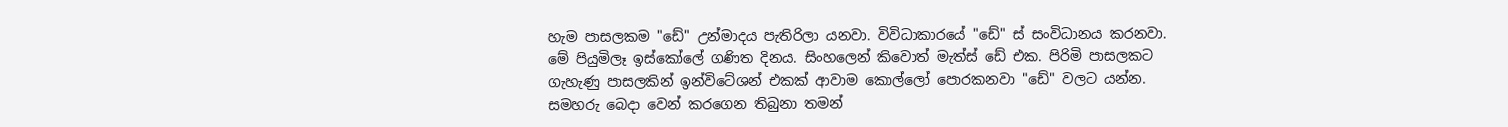හැම පාසලකම "ඩේ" උන්මාදය පැතිරිලා යනවා. විවිධාකාරයේ "ඩේ" ස් සංවිධානය කරනවා. මේ පියුමිලෑ ඉස්කෝලේ ගණිත දිනය. සිංහලෙන් කිවොත් මැත්ස් ඩේ එක. පිරිමි පාසලකට ගැහැණු පාසලකින් ඉන්විටේශන් එකක් ආවාම කොල්ලෝ පොරකනවා "ඩේ" වලට යන්න. සමහරු බෙදා වෙන් කරගෙන තිබුනා තමන්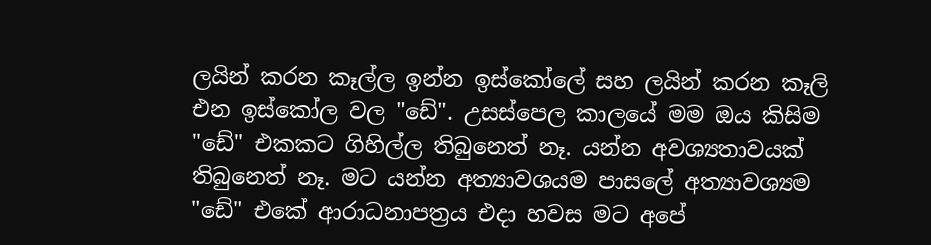ලයින් කරන කෑල්ල ඉන්න ඉස්කෝලේ සහ ලයින් කරන කෑලි එන ඉස්කෝල වල "ඩේ". උසස්පෙල කාලයේ මම ඔය කිසිම "ඩේ" එකකට ගිහිල්ල තිබුනෙත් නෑ. යන්න අවශ්‍යතාවයක් තිබුනෙත් නෑ. මට යන්න අත්‍යාවශයම පාසලේ අත්‍යාවශ්‍යම "ඩේ" එකේ ආරාධනාපත්‍රය එදා හවස මට අපේ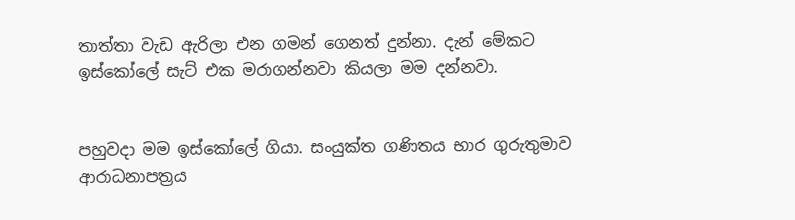තාත්තා වැඩ ඇරිලා එන ගමන් ගෙනත් දුන්නා. දැන් මේකට ඉස්කෝලේ සැට් එක මරාගන්නවා කියලා මම දන්නවා.


පහුවදා මම ඉස්කෝලේ ගියා. සංයුක්ත ගණිතය භාර ගුරුතුමාව ආරාධනාපත්‍රය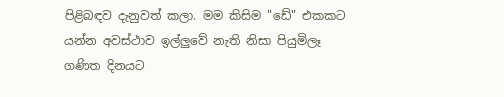පිළිබඳව දැනුවත් කලා. මම කිසිම "ඩේ" එකකට යන්න අවස්ථාව ඉල්ලුවේ නැති නිසා පියුමිලෑ ගණිත දිනයට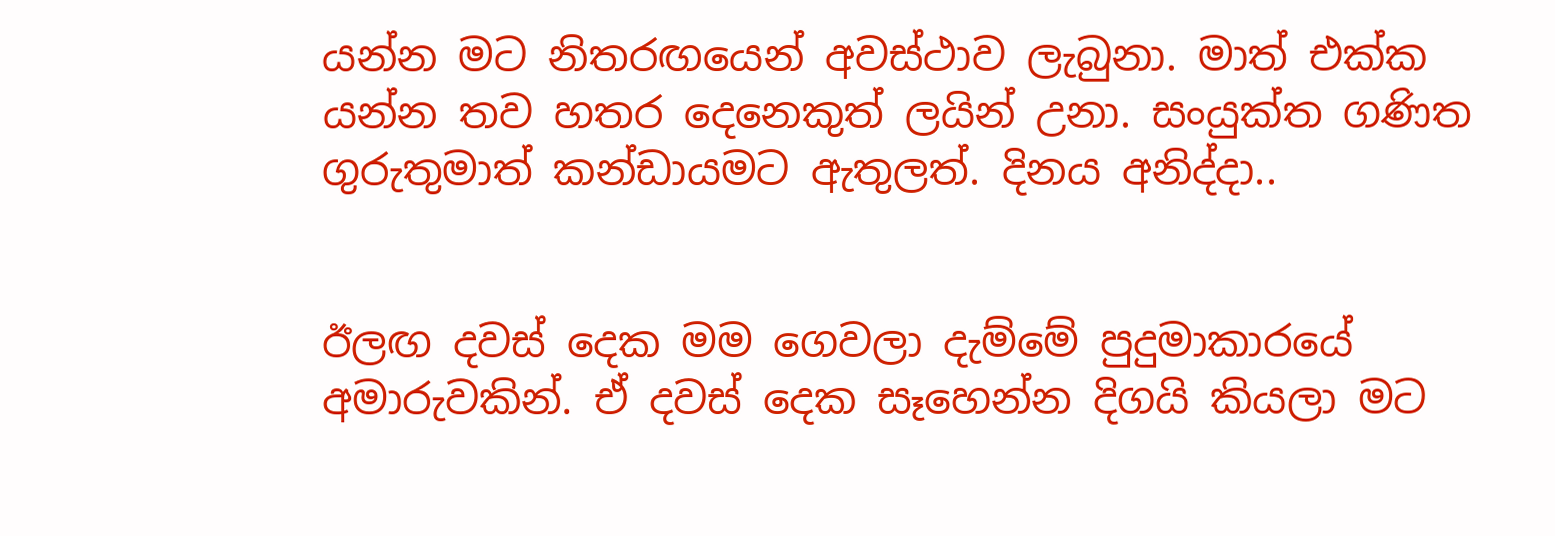යන්න මට නිතරඟයෙන් අවස්ථාව ලැබුනා. මාත් එක්ක යන්න තව හතර දෙනෙකුත් ලයින් උනා. සංයුක්ත ගණිත ගුරුතුමාත් කන්ඩායමට ඇතුලත්. දිනය අනිද්දා..


ඊලඟ දවස් දෙක මම ගෙවලා දැම්මේ පුදුමාකාරයේ අමාරුවකින්. ඒ දවස් දෙක සෑහෙන්න දිගයි කියලා මට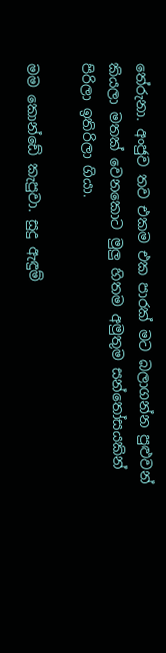තේරුනා. අංජුව තව එකම එක පාරක් මට බලාගන්න පුළුවන් කියලා මතක් වෙනකොට මුලු හිතම අමුතුම සන්තෝසයකින් පිරිලා ඉතිරිලා ගියා.

මම කොන්ඩේ කැපුවා. සුදු ඇඳුම්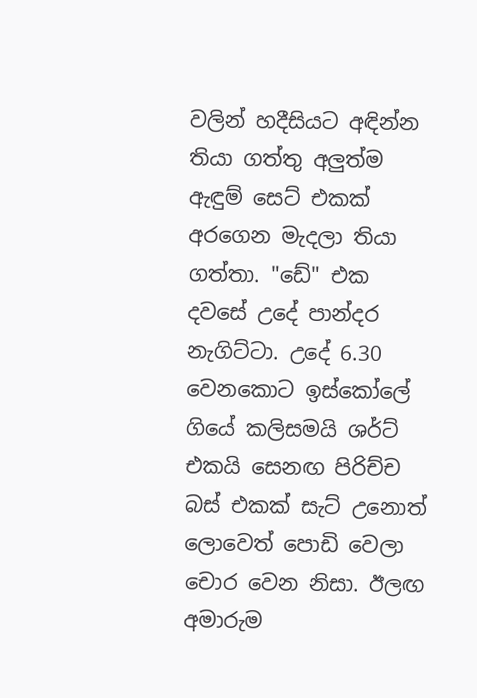වලින් හදීසියට අඳින්න තියා ගත්තු අලුත්ම ඇඳුම් සෙට් එකක් අරගෙන මැදලා තියා ගත්තා. "ඩේ" එක දවසේ උදේ පාන්දර නැගිට්ටා. උදේ 6.30 වෙනකොට ඉස්කෝලේ ගියේ කලිසමයි ශර්ට් එකයි සෙනඟ පිරිච්ච බස් එකක් සැට් උනොත් ලොවෙත් පොඩි වෙලා චොර වෙන නිසා. ඊලඟ අමාරුම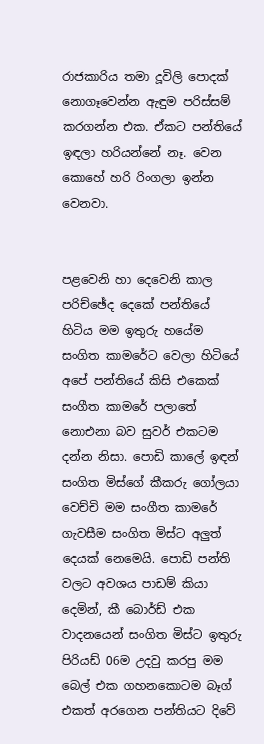රාජකාරිය තමා දූවිලි පොදක් නොගෑවෙන්න ඇඳුම පරිස්සම් කරගන්න එක. ඒකට පන්තියේ ඉඳලා හරියන්නේ නෑ. වෙන කොහේ හරි රිංගලා ඉන්න වෙනවා.


පළවෙනි හා දෙවෙනි කාල පරිච්ඡේද දෙකේ පන්තියේ හිටිය මම ඉතුරු හයේම සංගිත කාමරේට වෙලා හිටියේ අපේ පන්තියේ කිසි එකෙක් සංගීත කාමරේ පලාතේ නොඑනා බව සුවර් එකටම දන්න නිසා. පොඩි කාලේ ඉඳන් සංගිත මිස්ගේ කීකරු ගෝලයා වෙච්චි මම සංගීත කාමරේ ගැවසීම සංගිත මිස්ට අලුත් දෙයක් නෙමෙයි. පොඩි පන්ති වලට අවශය පාඩම් කියා දෙමින්, කී බොර්ඩ් එක වාදනයෙන් සංගිත මිස්ට ඉතුරු පිරියඩ් 06ම උදවු කරපු මම බෙල් එක ගහනකොටම බෑග් එකත් අරගෙන පන්තියට දිවේ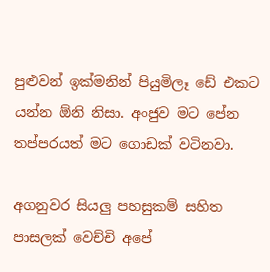පුළුවන් ඉක්මනින් පියුමිලෑ ඩේ එකට යන්න ඕනි නිසා. අංජුව මට පේන තප්පරයත් මට ගොඩක් වටිනවා.

අගනුවර සියලු පහසුකම් සහිත පාසලක් වෙච්චි අපේ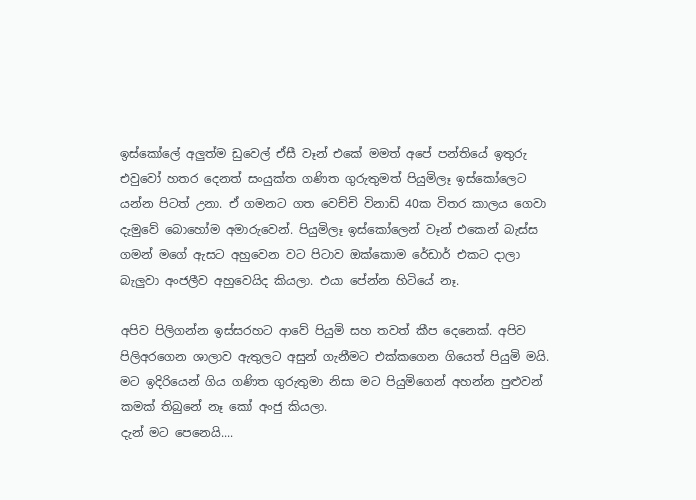ඉස්කෝලේ අලුත්ම ඩුවෙල් ඒසී වෑන් එකේ මමත් අපේ පන්තියේ ඉතුරු එවුවෝ හතර දෙනත් සංයුක්ත ගණිත ගුරුතුමත් පියුමිලෑ ඉස්කෝලෙට යන්න පිටත් උනා. ඒ ගමනට ගත වෙච්චි විනාඩි 40ක විතර කාලය ගෙවා දැමුවේ බොහෝම අමාරුවෙන්. පියුමිලෑ ඉස්කෝලෙන් වෑන් එකෙන් බැස්ස ගමන් මගේ ඇසට අහුවෙන වට පිටාව ඔක්කොම රේඩාර් එකට දාලා බැලුවා අංජලීව අහුවෙයිද කියලා. එයා පේන්න හිටියේ නෑ.

අපිව පිලිගන්න ඉස්සරහට ආවේ පියුමි සහ තවත් කීප දෙනෙක්. අපිව පිලිඅරගෙන ශාලාව ඇතුලට අසුන් ගැනීමට එක්කගෙන ගියෙත් පියුමි මයි. මට ඉදිරියෙන් ගිය ගණිත ගුරුතුමා නිසා මට පියුමිගෙන් අහන්න පුළුවන් කමක් තිබුනේ නෑ කෝ අංජු කියලා.
දැන් මට පෙනෙයි....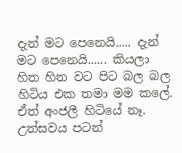දැන් මට පෙනෙයි..... දැන් මට පෙනෙයි...... කියලා හිත හිත වට පිට බල බල හිටිය එක තමා මම කලේ. ඒත් අංජලී හිටියේ නෑ. උත්සවය පටන්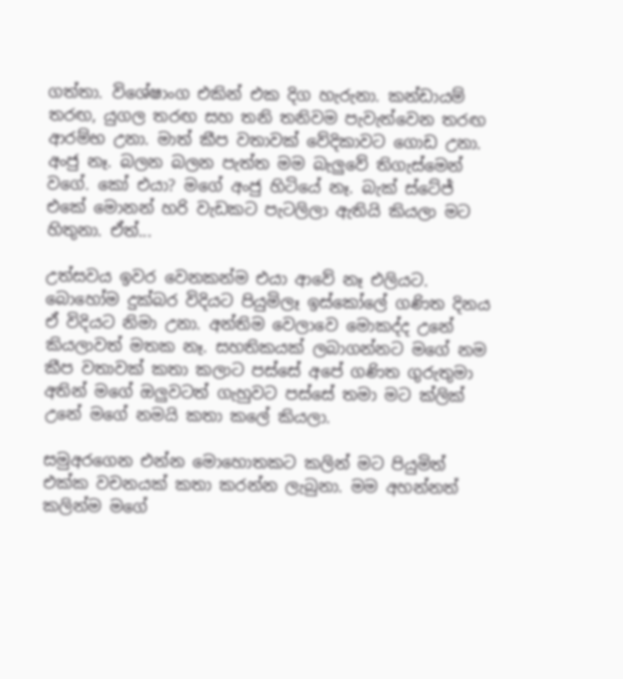ගත්තා. විශේෂාංග එකින් එක දිග හැරුනා. කන්ඩායම් තරඟ, යුගල තරඟ සහ තනි තනිවම පැවැත්වෙන තරඟ ආරම්භ උනා. මාත් කීප වතාවක් වේදිකාවට ගොඩ උනා. අංජු නෑ. බලන බලන පැත්ත මම බැලුවේ තිගැස්මෙන් වගේ. කෝ එයා? මගේ අංජු හිටියේ නෑ. බැක් ස්ටේජ් එකේ මොනන් හරි වැඩකට පැටලිලා ඇතියි කියලා මට හිතුනා. ඒත්...

උත්සවය ඉවර වෙනකන්ම එයා ආවේ නෑ එලියට. බොහෝම දුක්බර විදියට පියුමිලෑ ඉස්කෝලේ ගණිත දිනය ඒ විදියට නිමා උනා. අන්තිම වෙලාවෙ මොකද්ද උනේ කියලාවත් මතක නෑ. සහතිකයක් ලබාගන්නට මගේ නම කීප වතාවක් කතා කලාට පස්සේ අපේ ගණිත ගුරුතුමා අතින් මගේ ඔලුවටත් ගැහුවට පස්සේ තමා මට ක්ලික් උනේ මගේ නමයි කතා කලේ කියලා.

සමුඅරගෙන එන්න මොහොතකට කලින් මට පියුමිත් එක්ක වචනයක් කතා කරන්න ලැබුනා. මම අහන්නත් කලින්ම මගේ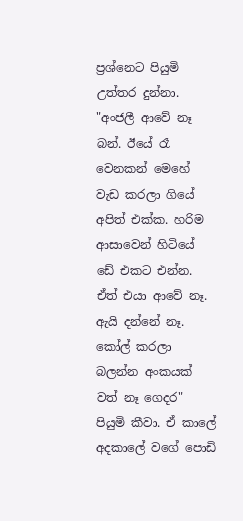ප්‍රශ්නෙට පියුමි උත්තර දුන්නා. "අංජලී ආවේ නෑ බන්. ඊයේ රෑ වෙනකන් මෙහේ වැඩ කරලා ගියේ අපිත් එක්ක. හරිම ආසාවෙන් හිටියේ ඩේ එකට එන්න. ඒත් එයා ආවේ නෑ. ඇයි දන්නේ නෑ. කෝල් කරලා බලන්න අංකයක් වත් නෑ ගෙදර" පියුමි කීවා. ඒ කාලේ අදකාලේ වගේ පොඩි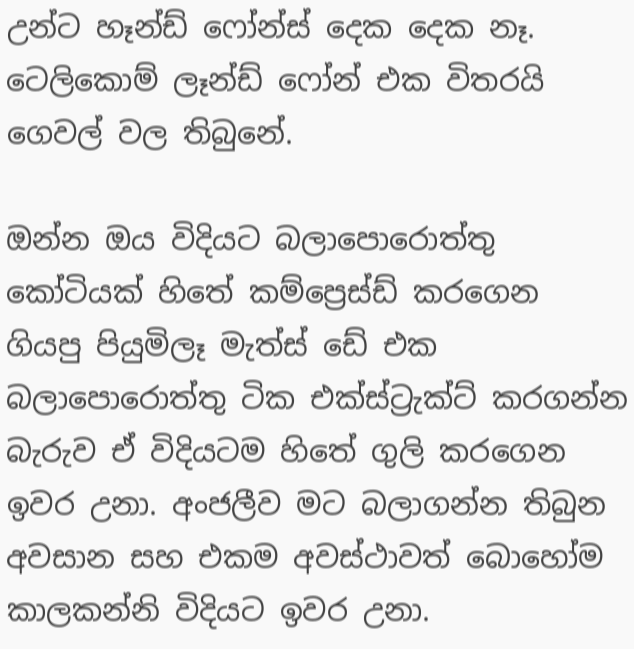උන්ට හෑන්ඩ් ෆෝන්ස් දෙක දෙක නෑ. ටෙලිකොම් ලෑන්ඩ් ෆෝන් එක විතරයි ගෙවල් වල තිබුනේ.

ඔන්න ඔය විදියට බලාපොරොත්තු කෝටියක් හිතේ කම්ප්‍රෙස්ඩ් කරගෙන ගියපු පියුමිලෑ මැත්ස් ඩේ එක බලාපොරොත්තු ටික එක්ස්ට්‍රැක්ට් කරගන්න බැරුව ඒ විදියටම හිතේ ගුලි කරගෙන ඉවර උනා. අංජලීව මට බලාගන්න තිබුන අවසාන සහ එකම අවස්ථාවත් බොහෝම කාලකන්නි විදියට ඉවර උනා.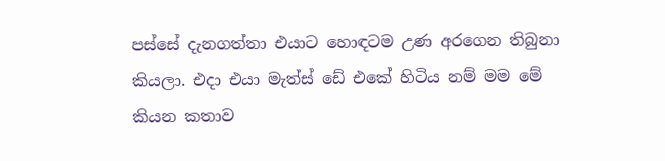පස්සේ දැනගත්තා එයාට හොඳටම උණ අරගෙන තිබුනා කියලා. එදා එයා මැත්ස් ඩේ එකේ හිටිය නම් මම මේ කියන කතාව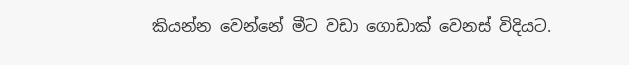කියන්න වෙන්නේ මීට වඩා ගොඩාක් වෙනස් විදියට.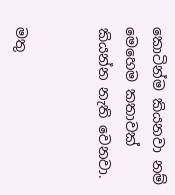කොටින්ම කියනවා නම් මෙහෙම කතාවක් කියන්න නැති වෙනවා.


මතු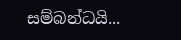සම්බන්ධයි...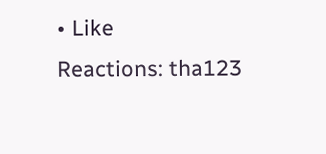• Like
Reactions: tha123